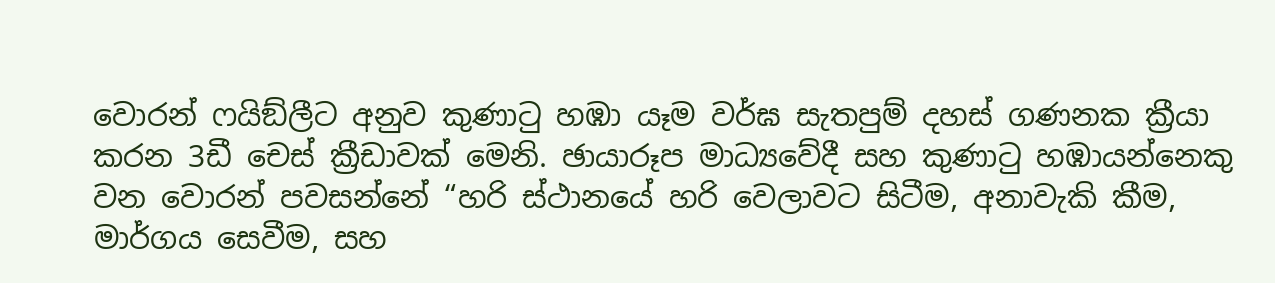වොරන් ෆයිඞ්ලීට අනුව කුණාටු හඹා යෑම වර්ඝ සැතපුම් දහස් ගණනක ක්‍රීයා කරන 3ඩී චෙස් ක්‍රීඩාවක් මෙනි. ඡායාරූප මාධ්‍යවේදී සහ කුණාටු හඹායන්නෙකු වන වොරන් පවසන්නේ “හරි ස්ථානයේ හරි වෙලාවට සිටීම, අනාවැකි කීම, මාර්ගය සෙවීම, සහ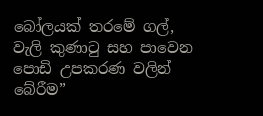බෝලයක් තරමේ ගල්, වැලි කුණාටු සහ පාවෙන පොඩි උපකරණ වලින් බේරීම”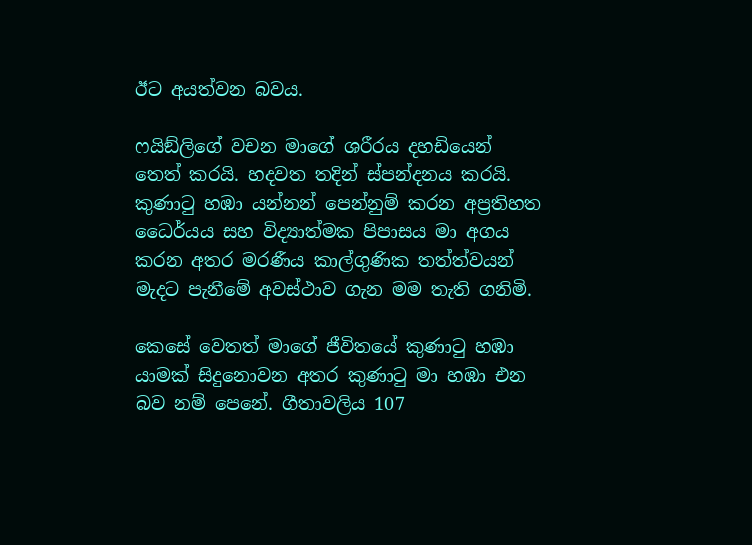ඊට අයත්වන බවය.

ෆයිඞ්ලිගේ වචන මාගේ ශරීරය දහඩියෙන් තෙත් කරයි. හදවත තදින් ස්පන්දනය කරයි. කුණාටු හඹා යන්නන් පෙන්නුම් කරන අප්‍රතිහත ධෛර්යය සහ විද්‍යාත්මක පිපාසය මා අගය කරන අතර මරණීය කාල්ගුණික තත්ත්වයන් මැදට පැනීමේ අවස්ථාව ගැන මම තැති ගනිමි.

කෙසේ වෙතත් මාගේ ජීවිතයේ කුණාටු හඹා යාමක් සිදුනොවන අතර කුණාටු මා හඹා එන බව නම් පෙනේ. ගීතාවලිය 107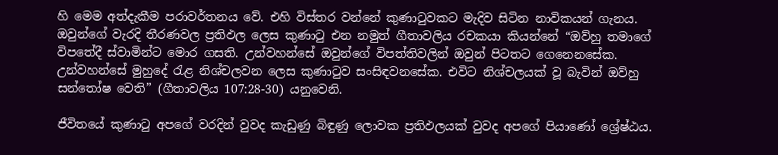හි මෙම අත්දැකීම පරාවර්තනය වේ. එහි විස්තර වන්නේ කුණාටුවකට මැදිව සිටින නාවිකයන් ගැනය. ඔවුන්ගේ වැරදි තීරණවල ප්‍රතිඵල ලෙස කුණාටු එන නමුත් ගීතාවලිය රචකයා කියන්නේ “ඔව්හු තමාගේ විපතේදී ස්වාමින්ට මොර ගසති. උන්වහන්සේ ඔවුන්ගේ විපත්තිවලින් ඔවුන් පිටතට ගෙනෙනසේක. උන්වහන්සේ මුහුදේ රැළ නිශ්චලවන ලෙස කුණාටුව සංසිඳවනසේක. එවිට නිශ්චලයක් වූ බැවින් ඔව්හු සන්තෝෂ වෙති” (ගීතාවලිය 107:28-30) යනුවෙනි.

ජීවිතයේ කුණාටු අපගේ වරදින් වුවද කැඩුණු බිඳුණු ලොවක ප්‍රතිඵලයක් වුවද අපගේ පියාණෝ ශ්‍රේෂ්ඨය.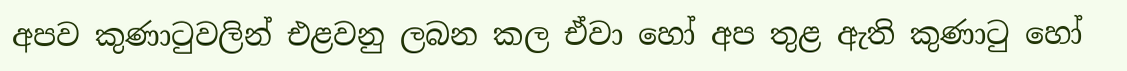අපව කුණාටුවලින් එළවනු ලබන කල ඒවා හෝ අප තුළ ඇති කුණාටු හෝ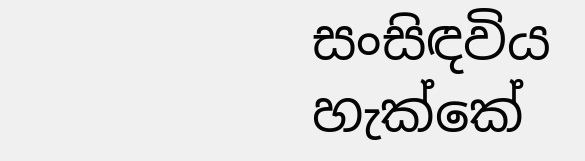සංසිඳවිය හැක්කේ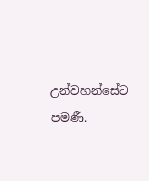උන්වහන්සේට පමණී.